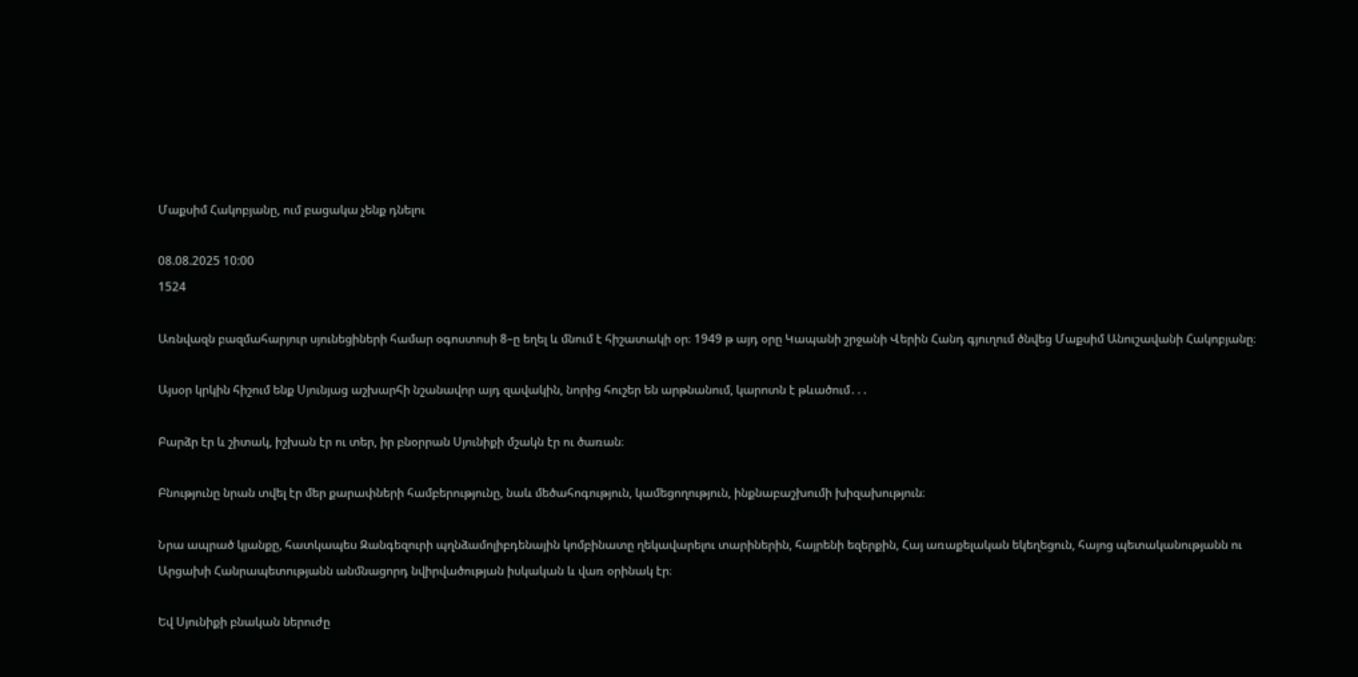Մաքսիմ Հակոբյանը, ում բացակա չենք դնելու

08.08.2025 10:00
1524

Առնվազն բազմահարյուր սյունեցիների համար օգոստոսի 8–ը եղել և մնում է հիշատակի օր։ 1949 թ այդ օրը Կապանի շրջանի Վերին Հանդ գյուղում ծնվեց Մաքսիմ Անուշավանի Հակոբյանը։

Այսօր կրկին հիշում ենք Սյունյաց աշխարհի նշանավոր այդ զավակին, նորից հուշեր են արթնանում, կարոտն է թևածում․․․

Բարձր էր և շիտակ, իշխան էր ու տեր, իր բնօրրան Սյունիքի մշակն էր ու ծառան։

Բնությունը նրան տվել էր մեր քարափների համբերությունը, նաև մեծահոգություն, կամեցողություն, ինքնաբաշխումի խիզախություն։

Նրա ապրած կյանքը, հատկապես Զանգեզուրի պղնձամոլիբդենային կոմբինատը ղեկավարելու տարիներին, հայրենի եզերքին, Հայ առաքելական եկեղեցուն, հայոց պետականությանն ու Արցախի Հանրապետությանն անմնացորդ նվիրվածության իսկական և վառ օրինակ էր։

Եվ Սյունիքի բնական ներուժը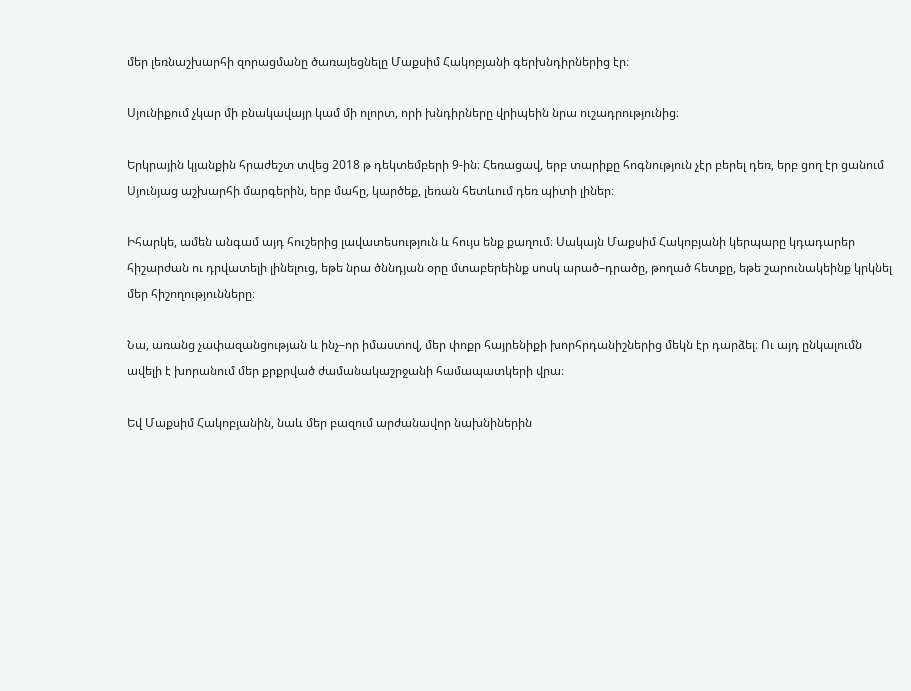մեր լեռնաշխարհի զորացմանը ծառայեցնելը Մաքսիմ Հակոբյանի գերխնդիրներից էր։

Սյունիքում չկար մի բնակավայր կամ մի ոլորտ, որի խնդիրները վրիպեին նրա ուշադրությունից։

Երկրային կյանքին հրաժեշտ տվեց 2018 թ դեկտեմբերի 9-ին։ Հեռացավ, երբ տարիքը հոգնություն չէր բերել դեռ, երբ ցող էր ցանում Սյունյաց աշխարհի մարգերին, երբ մահը, կարծեք, լեռան հետևում դեռ պիտի լիներ։

Իհարկե, ամեն անգամ այդ հուշերից լավատեսություն և հույս ենք քաղում։ Սակայն Մաքսիմ Հակոբյանի կերպարը կդադարեր հիշարժան ու դրվատելի լինելուց, եթե նրա ծննդյան օրը մտաբերեինք սոսկ արած–դրածը, թողած հետքը, եթե շարունակեինք կրկնել մեր հիշողությունները։

Նա, առանց չափազանցության և ինչ–որ իմաստով, մեր փոքր հայրենիքի խորհրդանիշներից մեկն էր դարձել։ Ու այդ ընկալումն ավելի է խորանում մեր քրքրված ժամանակաշրջանի համապատկերի վրա։

Եվ Մաքսիմ Հակոբյանին, նաև մեր բազում արժանավոր նախնիներին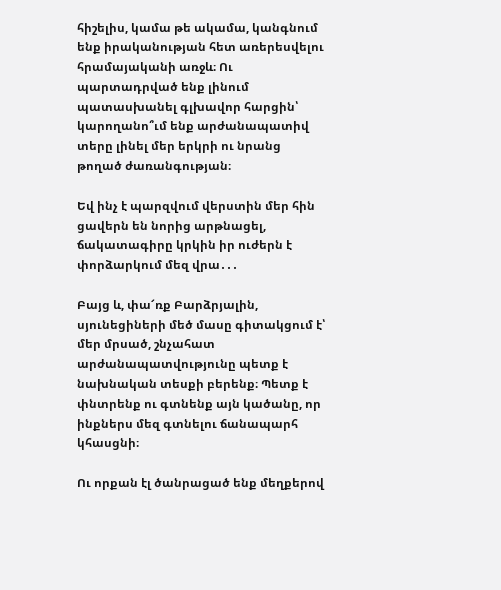հիշելիս, կամա թե ակամա, կանգնում ենք իրականության հետ առերեսվելու հրամայականի առջև։ Ու պարտադրված ենք լինում պատասխանել գլխավոր հարցին՝ կարողանո՞ւմ ենք արժանապատիվ տերը լինել մեր երկրի ու նրանց թողած ժառանգության։

Եվ ինչ է պարզվում վերստին մեր հին ցավերն են նորից արթնացել, ճակատագիրը կրկին իր ուժերն է փորձարկում մեզ վրա․․․

Բայց և, փա՜ռք Բարձրյալին, սյունեցիների մեծ մասը գիտակցում է՝ մեր մրսած, շնչահատ արժանապատվությունը պետք է նախնական տեսքի բերենք։ Պետք է փնտրենք ու գտնենք այն կածանը, որ ինքներս մեզ գտնելու ճանապարհ կհասցնի։

Ու որքան էլ ծանրացած ենք մեղքերով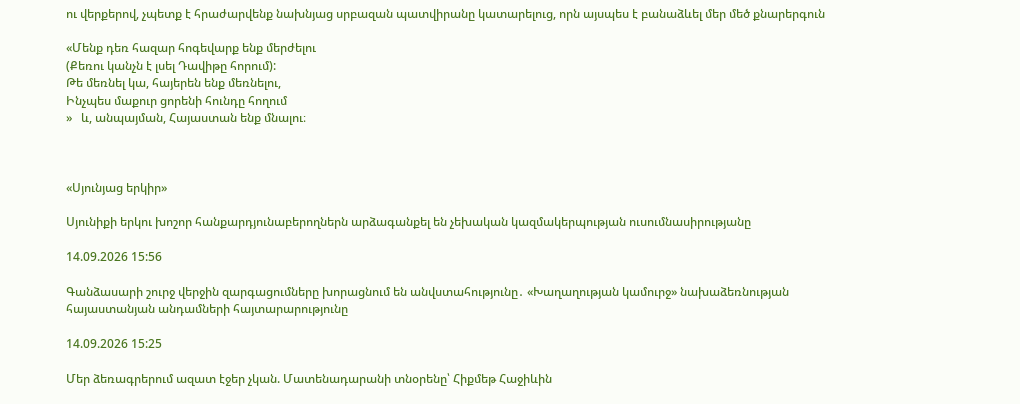ու վերքերով, չպետք է հրաժարվենք նախնյաց սրբազան պատվիրանը կատարելուց, որն այսպես է բանաձևել մեր մեծ քնարերգուն

«Մենք դեռ հազար հոգեվարք ենք մերժելու
(Քեռու կանչն է լսել Դավիթը հորում):
Թե մեռնել կա, հայերեն ենք մեռնելու,
Ինչպես մաքուր ցորենի հունդը հողում
»   և, անպայման, Հայաստան ենք մնալու։



«Սյունյաց երկիր»

Սյունիքի երկու խոշոր հանքարդյունաբերողներն արձագանքել են չեխական կազմակերպության ուսումնասիրությանը

14.09.2026 15:56

Գանձասարի շուրջ վերջին զարգացումները խորացնում են անվստահությունը․ «Խաղաղության կամուրջ» նախաձեռնության հայաստանյան անդամների հայտարարությունը

14.09.2026 15:25

Մեր ձեռագրերում ազատ էջեր չկան. Մատենադարանի տնօրենը՝ Հիքմեթ Հաջիևին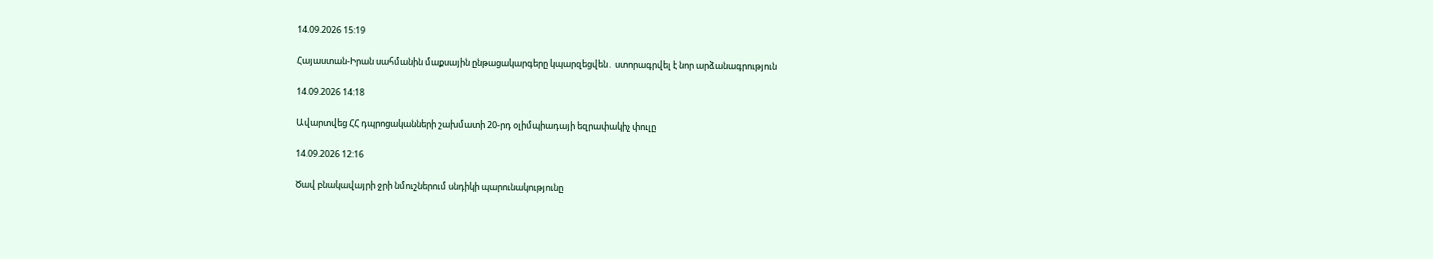14.09.2026 15:19

Հայաստան-Իրան սահմանին մաքսային ընթացակարգերը կպարզեցվեն․ ստորագրվել է նոր արձանագրություն

14.09.2026 14:18

Ավարտվեց ՀՀ դպրոցականների շախմատի 20-րդ օլիմպիադայի եզրափակիչ փուլը

14.09.2026 12:16

Ծավ բնակավայրի ջրի նմուշներում սնդիկի պարունակությունը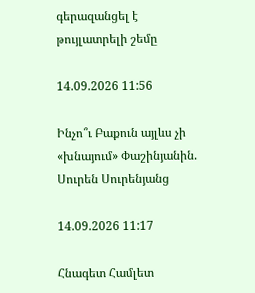գերազանցել է թույլատրելի շեմը

14.09.2026 11:56

Ինչո՞ւ Բաքուն այլևս չի «խնայում» Փաշինյանին. Սուրեն Սուրենյանց

14.09.2026 11:17

Հնագետ Համլետ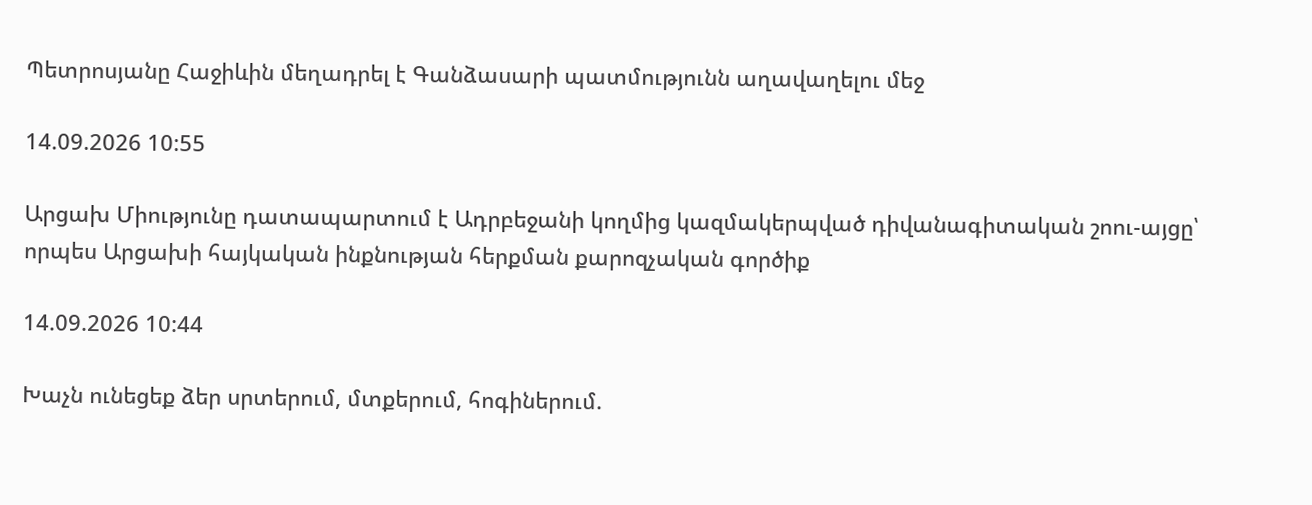Պետրոսյանը Հաջիևին մեղադրել է Գանձասարի պատմությունն աղավաղելու մեջ

14.09.2026 10:55

Արցախ Միությունը դատապարտում է Ադրբեջանի կողմից կազմակերպված դիվանագիտական շոու-այցը՝ որպես Արցախի հայկական ինքնության հերքման քարոզչական գործիք

14.09.2026 10:44

Խաչն ունեցեք ձեր սրտերում, մտքերում, հոգիներում.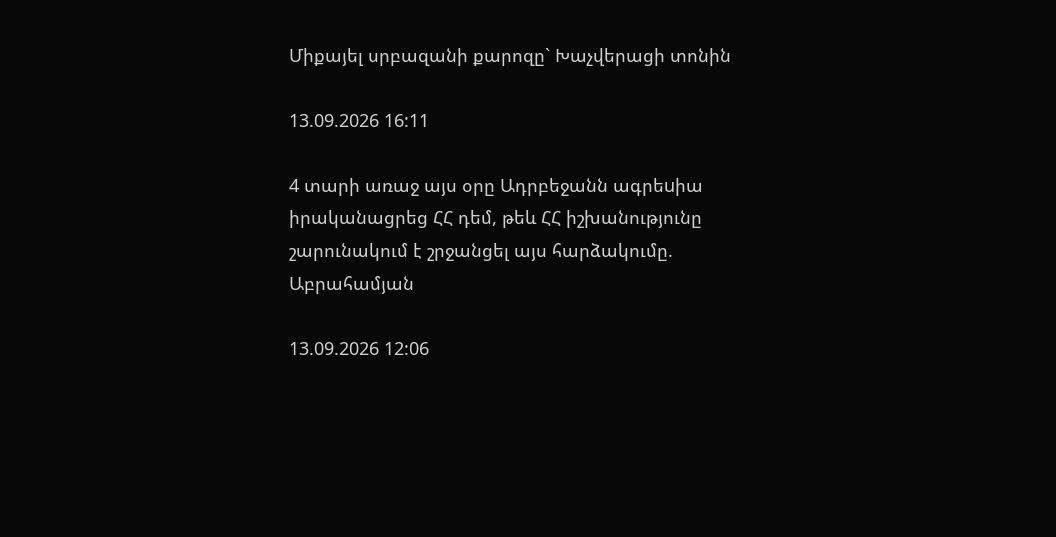Միքայել սրբազանի քարոզը` Խաչվերացի տոնին

13.09.2026 16:11

4 տարի առաջ այս օրը Ադրբեջանն ագրեuիա իրականացրեց ՀՀ դեմ, թեև ՀՀ իշխանությունը շարունակում է շրջանցել այս հարձակումը. Աբրահամյան

13.09.2026 12:06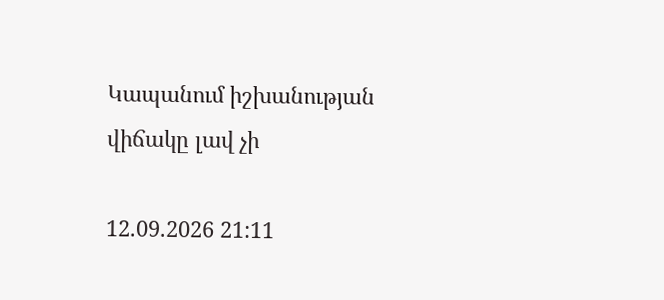Կապանում իշխանության վիճակը լավ չի

12.09.2026 21:11